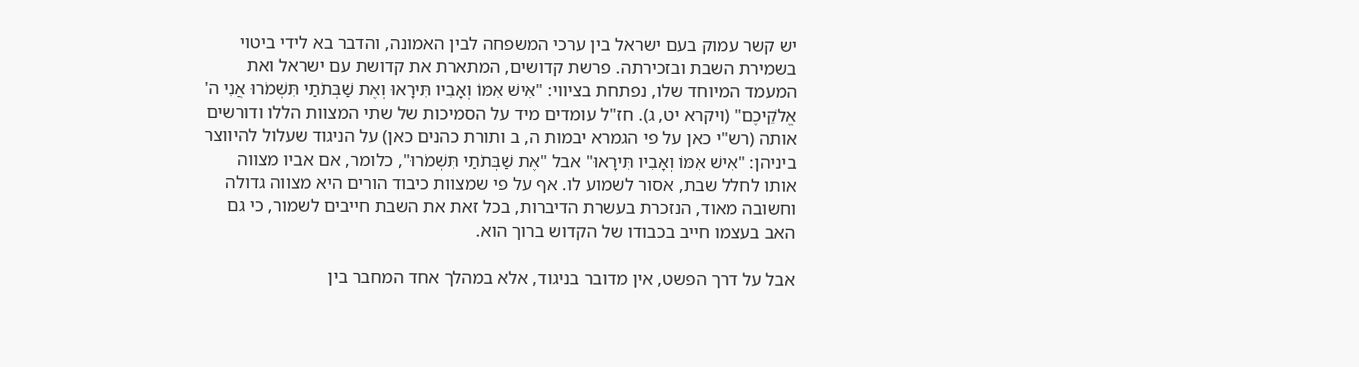יש קשר עמוק בעם ישראל בין ערכי המשפחה לבין האמונה, והדבר בא לידי ביטוי בשמירת השבת ובזכירתה. פרשת קדושים, המתארת את קדושת עם ישראל ואת המעמד המיוחד שלו, נפתחת בציווי: "אִישׁ אִמּוֹ וְאָבִיו תִּירָאוּ וְאֶת שַׁבְּתֹתַי תִּשְׁמֹרוּ אֲנִי ה' אֱלֹקֵיכֶם" (ויקרא יט, ג). חז"ל עומדים מיד על הסמיכות של שתי המצוות הללו ודורשים אותה (רש"י כאן על פי הגמרא יבמות ה, ב ותורת כהנים כאן) על הניגוד שעלול להיווצר ביניהן: "אִישׁ אִמּוֹ וְאָבִיו תִּירָאוּ" אבל "אֶת שַׁבְּתֹתַי תִּשְׁמֹרוּ", כלומר, אם אביו מצווה אותו לחלל שבת, אסור לשמוע לו. אף על פי שמצוות כיבוד הורים היא מצווה גדולה וחשובה מאוד, הנזכרת בעשרת הדיברות, בכל זאת את השבת חייבים לשמור, כי גם האב בעצמו חייב בכבודו של הקדוש ברוך הוא.

אבל על דרך הפשט, אין מדובר בניגוד, אלא במהלך אחד המחבר בין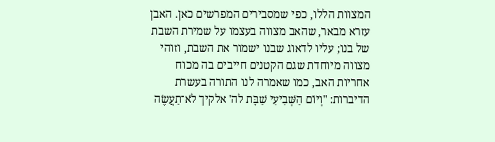המצוות הללו, כפי שמסבירים המפרשים כאן. האבן עזרא מבאר, שהאב מצווה בעצמו על שמירת השבת של בנו; עליו לדאוג שבנו ישמור את השבת, וזוהי מצווה מיוחדת שגם הקטנים חייבים בה מכוח אחריות האב, כמו שאמרה לנו התורה בעשרת הדיברות: "וְיוֹם הַשְּׁבִיעִי שַׁבָּת לה' אלקיך לֹא־תַעֲשֶׂה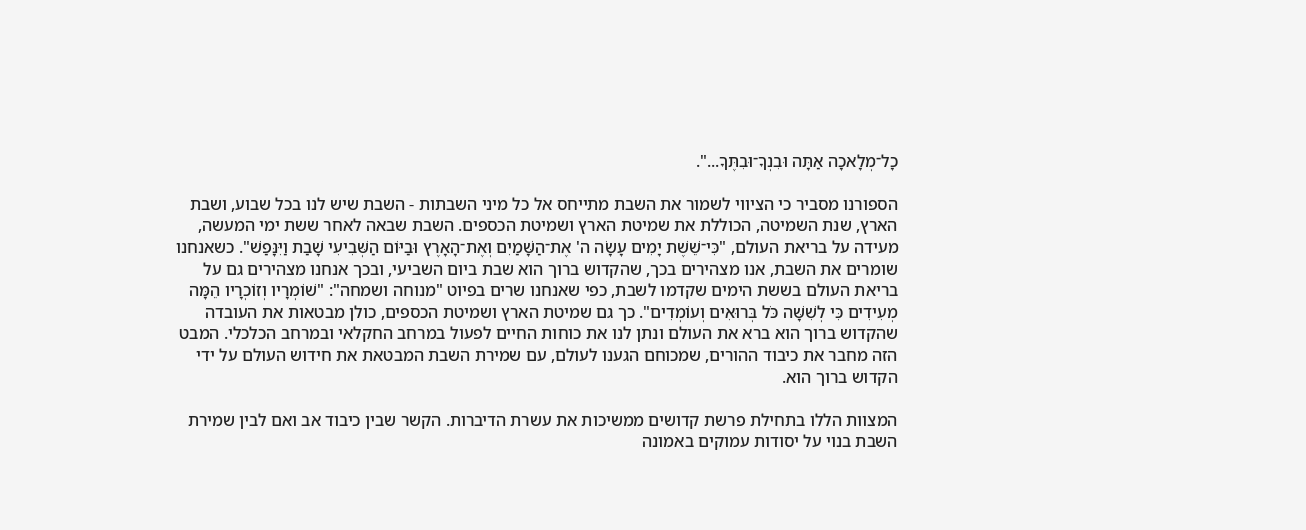כָל־מְלָאכָה אַתָּה וּבִנְךָ־וּבִתֶּךָ...".

הספורנו מסביר כי הציווי לשמור את השבת מתייחס אל כל מיני השבתות - השבת שיש לנו בכל שבוע, ושבת הארץ, שנת השמיטה, הכוללת את שמיטת הארץ ושמיטת הכספים. השבת שבאה לאחר ששת ימי המעשה, מעידה על בריאת העולם, "כִּי־שֵׁשֶׁת יָמִים עָשָׂה ה' אֶת־הַשָּׁמַיִם וְאֶת־הָאָרֶץ וּבַיּוֹם הַשְּׁבִיעִי שָׁבַת וַיִּנָּפַשׁ". כשאנחנו שומרים את השבת, אנו מצהירים בכך, שהקדוש ברוך הוא שבת ביום השביעי, ובכך אנחנו מצהירים גם על בריאת העולם בששת הימים שקדמו לשבת, כפי שאנחנו שרים בפיוט "מנוחה ושמחה": "שׁוֹמְרָיו וְזוֹכְרָיו הֵמָּה מְעִידִים כִּי לְשִׁשָּׁה כֹּל בְּרוּאִים וְעוֹמְדִים". כך גם שמיטת הארץ ושמיטת הכספים, כולן מבטאות את העובדה שהקדוש ברוך הוא ברא את העולם ונתן לנו את כוחות החיים לפעול במרחב החקלאי ובמרחב הכלכלי. המבט הזה מחבר את כיבוד ההורים, שמכוחם הגענו לעולם, עם שמירת השבת המבטאת את חידוש העולם על ידי הקדוש ברוך הוא.

המצוות הללו בתחילת פרשת קדושים ממשיכות את עשרת הדיברות. הקשר שבין כיבוד אב ואם לבין שמירת השבת בנוי על יסודות עמוקים באמונה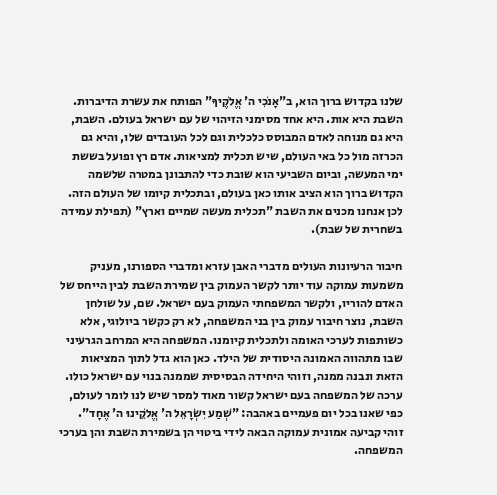שלנו בקדוש ברוך הוא, ב"אָנֹכִי ה' אֱלֹקֶיךָ" הפותח את עשרת הדיברות. השבת היא אות. היא אחד מסימני הזיהוי של עם ישראל בעולם. השבת, היא גם מנוחה לאדם המבוסס כלכלית וגם לכל העובדים שלו, והיא גם הכרזה מול כל באי העולם, שיש תכלית למציאות. אדם רץ ופועל בששת ימי המעשה, וביום השביעי הוא שובת כדי להתבונן במטרה שלשמה הקדוש ברוך הוא הציב אותו כאן בעולם, ובתכלית קיומו של העולם הזה. לכן אנחנו מכנים את השבת "תכלית מעשה שמיים וארץ" (תפילת עמידה בשחרית של שבת).

חיבור הרעיונות העולים מדברי האבן עזרא ומדברי הספורנו, מעניק משמעות עמוקה עוד יותר לקשר העמוק בין שמירת השבת לבין הייחס של האדם להוריו, ולקשר המשפחתי העמוק בעם ישראל. שם, על שולחן השבת, נוצר חיבור עמוק בין בני המשפחה, לא רק כקשר ביולוגי, אלא כשותפות לערכי האומה ולתכלית קיומנו. המשפחה היא המרחב הגרעיני שבו מתהווה האמונה היסודית של הילד. כאן הוא גדל לתוך המציאות הזאת ונבנה ממנה, וזוהי היחידה הבסיסית שממנה בנוי עם ישראל כולו. ערכה של המשפחה בעם ישראל קשור מאוד למסר שיש לנו לומר לעולם, כפי שאנו בכל יום פעמיים באהבה: "שְׁמַע יִשְׂרָאֵל ה' אֱלֹקֵינוּ ה' אֶחָד". זוהי קביעה אמונית עמוקה הבאה לידי ביטוי הן בשמירת השבת והן בערכי המשפחה.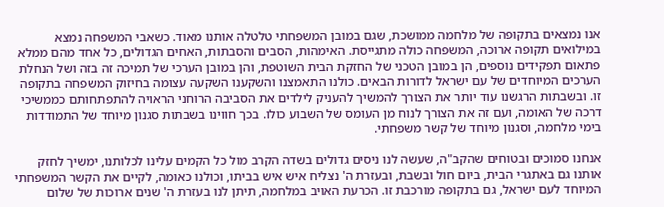אנו נמצאים בתקופה של מלחמה ממושכת, שגם במובן המשפחתי טלטלה אותנו מאוד. כשאבי המשפחה נמצא במילואים תקופה ארוכה, המשפחה כולה מתגייסת. האימהות, הסבים והסבתות, האחים הגדולים, כל אחד מהם ממלא פתאום תפקידים נוספים, הן במובן הטכני של החזקת הבית השוטפת, והן במובן הערכי של תמיכה זה בזה ושל הנחלת הערכים המיוחדים של עם ישראל לדורות הבאים. כולנו התאמצנו והשקענו השקעה עצומה בחיזוק המשפחה בתקופה זו. ובשבתות הרגשנו עוד יותר את הצורך להמשיך להעניק לילדים את הסביבה הרוחני הראויה להתפתחותם כממשיכי דרכה של האומה, ועם זה את הצורך לנוח מן העומס של השבוע כולו. בכך חווינו בשבתות סגנון מיוחד של התמודדות בימי מלחמה, וסגנון מיוחד של קשר משפחתי.

אנחנו סמוכים ובטוחים שהקב"ה, שעשה לנו ניסים גדולים בשדה הקרב מול כל הקמים עלינו לכלותנו, ימשיך לחזק אותנו גם באתגרי הבית, ביום חול ובשבת, ובעזרת ה' נצליח איש איש בביתו, וכולנו כאומה, לקיים את הקשר המשפחתי המיוחד לעם ישראל, גם בתקופה מורכבת זו. הכרעת האויב במלחמה, תיתן לנו בעזרת ה' שנים ארוכות של שלום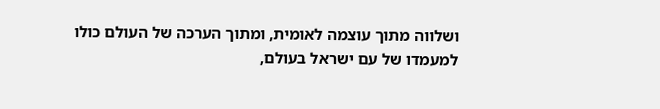ושלווה מתוך עוצמה לאומית, ומתוך הערכה של העולם כולו למעמדו של עם ישראל בעולם,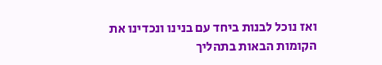ואז נוכל לבנות ביחד עם בנינו ונכדינו את הקומות הבאות בתהליך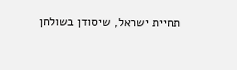תחיית ישראל, שיסודן בשולחן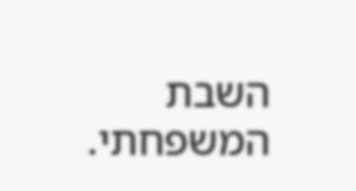השבת המשפחתי.